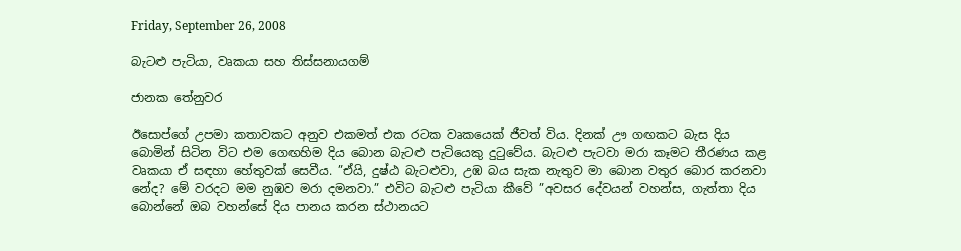Friday, September 26, 2008

බැටළු පැටියා, වෘකයා සහ තිස්සනායගම්

ජානක තේනුවර

ඊසොප්ගේ උපමා කතාවකට අනුව එකමත් එක රටක වෘකයෙක් ජීවත් විය. දිනක් ඌ ගඟකට බැස දිය බොමින් සිටින විට එම ගෙඟහිම දිය බොන බැටළු පැටියෙකු දුටුවේය. බැටළු පැටවා මරා කෑමට තීරණය කළ වෘකයා ඒ සඳහා හේතුවක් සෙවීය. ”ඒයි, දුෂ්ඨ බැටළුවා, උඹ බය සැක නැතුව මා බොන වතුර බොර කරනවා නේද? මේ වරදට මම නුඹව මරා දමනවා.” එවිට බැටළු පැටියා කීවේ ”අවසර දේවයන් වහන්ස, ගැත්තා දිය බොන්නේ ඔබ වහන්සේ දිය පානය කරන ස්ථානයට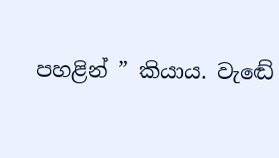පහළින් ” කියාය. වැඬේ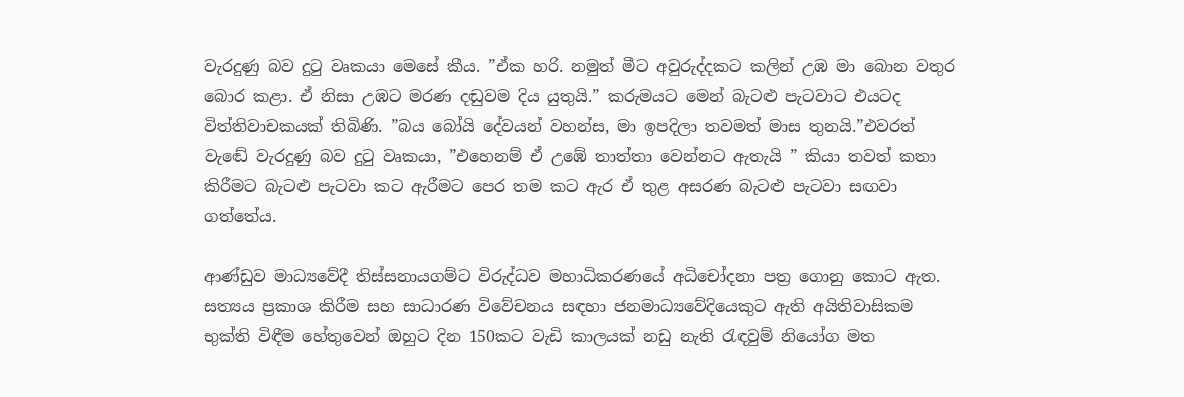වැරදුණු බව දුටු වෘකයා මෙසේ කීය. ”ඒක හරි. නමුත් මීට අවුරුද්දකට කලින් උඹ මා බොන වතුර බොර කළා. ඒ නිසා උඹට මරණ දඬුවම දිය යුතුයි.” කරුමයට මෙන් බැටළු පැටවාට එයටද විත්තිවාචකයක් තිබිණි. ”බය බෝයි දේවයන් වහන්ස, මා ඉපදිලා තවමත් මාස තුනයි.”එවරත් වැඬේ වැරදුණු බව දුටු වෘකයා, ”එහෙනම් ඒ උඹේ තාත්තා වෙන්නට ඇතැයි ” කියා තවත් කතා කිරීමට බැටළු පැටවා කට ඇරීමට පෙර තම කට ඇර ඒ තුළ අසරණ බැටළු පැටවා සඟවා ගත්තේය.

ආණ්ඩුව මාධ්‍යවේදී තිස්සනායගම්ට විරුද්ධව මහාධිකරණයේ අධිචෝදනා පත්‍ර ගොනු කොට ඇත. සත්‍යය ප්‍රකාශ කිරීම සහ සාධාරණ විවේචනය සඳහා ජනමාධ්‍යවේදියෙකුට ඇති අයිතිවාසිකම භුක්ති විඳීම හේතුවෙන් ඔහුට දින 150කට වැඩි කාලයක් නඩු නැති රැඳවුම් නියෝග මත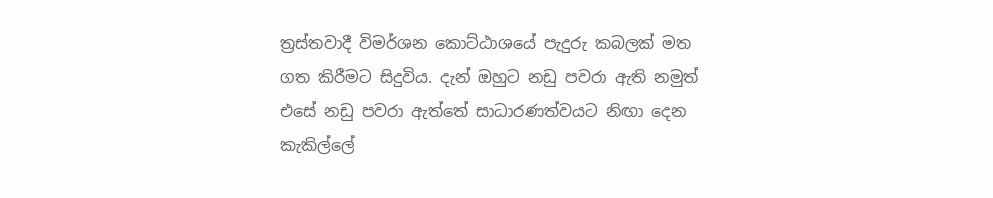ත්‍රස්තවාදී විමර්ශන කොට්ඨාශයේ පැදුරු කබලක් මත ගත කිරීමට සිදුවිය. දැන් ඔහුට නඩු පවරා ඇති නමුත් එසේ නඩු පවරා ඇත්තේ සාධාරණත්වයට නිඟා දෙන කැකිල්ලේ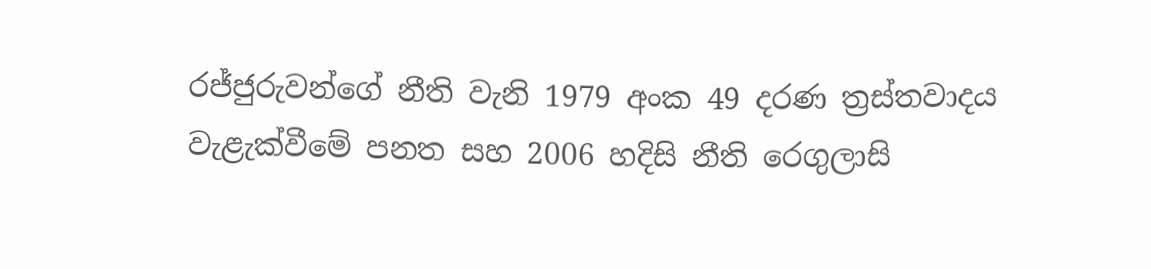රජ්ජුරුවන්ගේ නීති වැනි 1979 අංක 49 දරණ ත්‍රස්තවාදය වැළැක්වීමේ පනත සහ 2006 හදිසි නීති රෙගුලාසි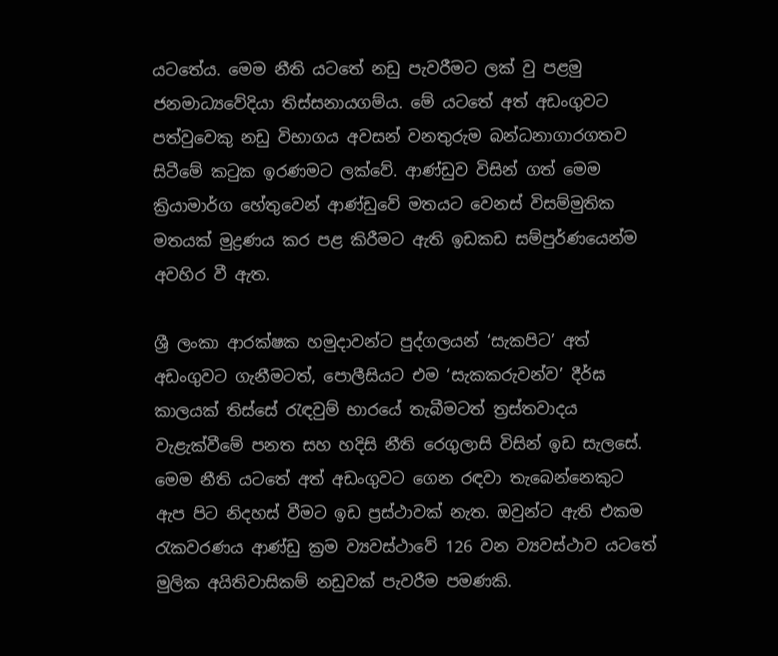යටතේය. මෙම නීති යටතේ නඩු පැවරීමට ලක් වු පළමු ජනමාධ්‍යවේදියා තිස්සනායගම්ය. මේ යටතේ අත් අඩංගුවට පත්වුවෙකු නඩු විභාගය අවසන් වනතුරුම බන්ධනාගාරගතව සිටීමේ කටුක ඉරණමට ලක්වේ. ආණ්ඩුව විසින් ගත් මෙම ක්‍රියාමාර්ග හේතුවෙන් ආණ්ඩුවේ මතයට වෙනස් විසම්මුතික මතයක් මුද්‍රණය කර පළ කිරීමට ඇති ඉඩකඩ සම්පුර්ණයෙන්ම අවහිර වී ඇත.

ශ්‍රී ලංකා ආරක්ෂක හමුදාවන්ට පුද්ගලයන් ‘සැකපිට’ අත් අඩංගුවට ගැනීමටත්, පොලීසියට එම ‘සැකකරුවන්ව’ දීර්ඝ කාලයක් තිස්සේ රැඳවුම් භාරයේ තැබීමටත් ත්‍රස්තවාදය වැළැක්වීමේ පනත සහ හදිසි නීති රෙගුලාසි විසින් ඉඩ සැලසේ. මෙම නීති යටතේ අත් අඩංගුවට ගෙන රඳවා තැබෙන්නෙකුට ඇප පිට නිදහස් වීමට ඉඩ ප්‍රස්ථාවක් නැත. ඔවුන්ට ඇති එකම රැකවරණය ආණ්ඩු ක්‍රම ව්‍යවස්ථාවේ 126 වන ව්‍යවස්ථාව යටතේ මුලික අයිතිවාසිකම් නඩුවක් පැවරීම පමණකි.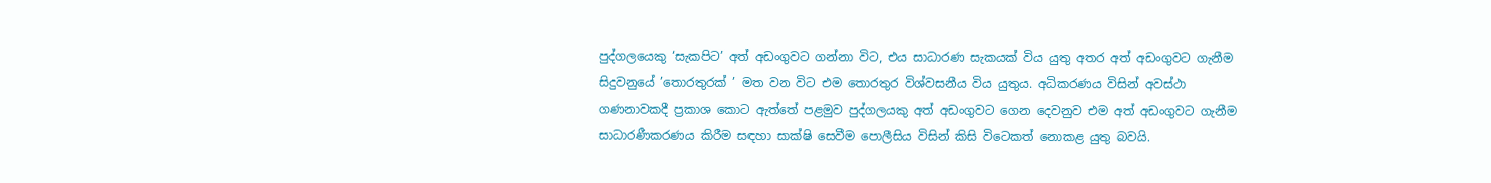පුද්ගලයෙකු ‘සැකපිට’ අත් අඩංගුවට ගන්නා විට, එය සාධාරණ සැකයක් විය යුතු අතර අත් අඩංගුවට ගැනීම සිදුවනුයේ ’තොරතුරක් ’ මත වන විට එම තොරතුර විශ්වසනීය විය යුතුය. අධිකරණය විසින් අවස්ථා ගණනාවකදී ප්‍රකාශ කොට ඇත්තේ පළමුව පුද්ගලයකු අත් අඩංගුවට ගෙන දෙවනුව එම අත් අඩංගුවට ගැනීම සාධාරණීකරණය කිරීම සඳහා සාක්ෂි සෙවීම පොලීසිය විසින් කිසි විටෙකත් නොකළ යුතු බවයි.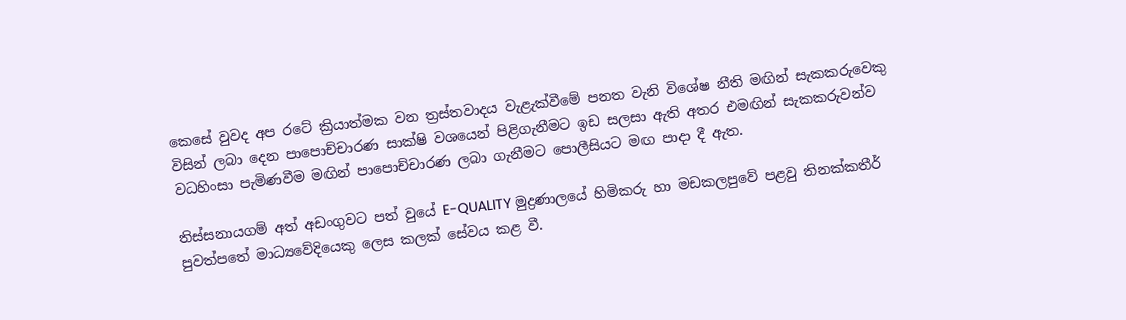කෙසේ වුවද අප රටේ ක්‍රියාත්මක වන ත්‍රස්තවාදය වැළැක්වීමේ පනත වැනි විශේෂ නීති මඟින් සැකකරුවෙකු විසින් ලබා දෙන පාපොච්චාරණ සාක්ෂි වශයෙන් පිළිගැනීමට ඉඩ සලසා ඇති අතර එමඟින් සැකකරුවන්ව වධහිංසා පැමිණවීම මඟින් පාපොච්චාරණ ලබා ගැනීමට පොලීසියට මඟ පාදා දී ඇත.

තිස්සනායගම් අත් අඩංගුවට පත් වුයේ E-QUALITY මුද්‍රණාලයේ හිමිකරු හා මඩකලපුවේ පළවු තිනක්කතීර් පුවත්පතේ මාධ්‍යවේදියෙකු ලෙස කලක් සේවය කළ වී.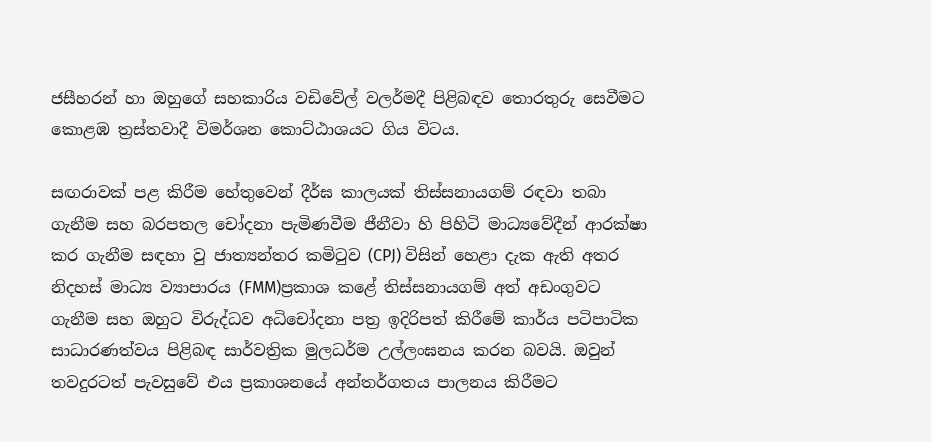ජසීහරන් හා ඔහුගේ සහකාරිය වඩිවේල් වලර්මදී පිළිබඳව තොරතුරු සෙවීමට කොළඹ ත්‍රස්තවාදී විමර්ශන කොට්ඨාශයට ගිය විටය.

සඟරාවක් පළ කිරීම හේතුවෙන් දීර්ඝ කාලයක් තිස්සනායගම් රඳවා තබා ගැනීම සහ බරපතල චෝදනා පැමිණවීම ජීනීවා හි පිහිටි මාධ්‍යවේදීන් ආරක්ෂා කර ගැනීම සඳහා වු ජාත්‍යන්තර කමිටුව (CPJ) විසින් හෙළා දැක ඇති අතර නිදහස් මාධ්‍ය ව්‍යාපාරය (FMM)ප්‍රකාශ කළේ තිස්සනායගම් අත් අඩංගුවට ගැනීම සහ ඔහුට විරුද්ධව අධිචෝදනා පත්‍ර ඉදිරිපත් කිරීමේ කාර්ය පටිපාටික සාධාරණත්වය පිළිබඳ සාර්වත්‍රික මුලධර්ම උල්ලංඝනය කරන බවයි. ඔවුන් තවදුරටත් පැවසුවේ එය ප්‍රකාශනයේ අන්තර්ගතය පාලනය කිරීමට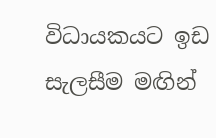විධායකයට ඉඩ සැලසීම මඟින්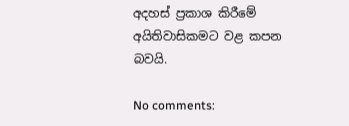අදහස් ප්‍රකාශ කිරීමේ අයිතිවාසිකමට වළ කපන බවයි.

No comments: